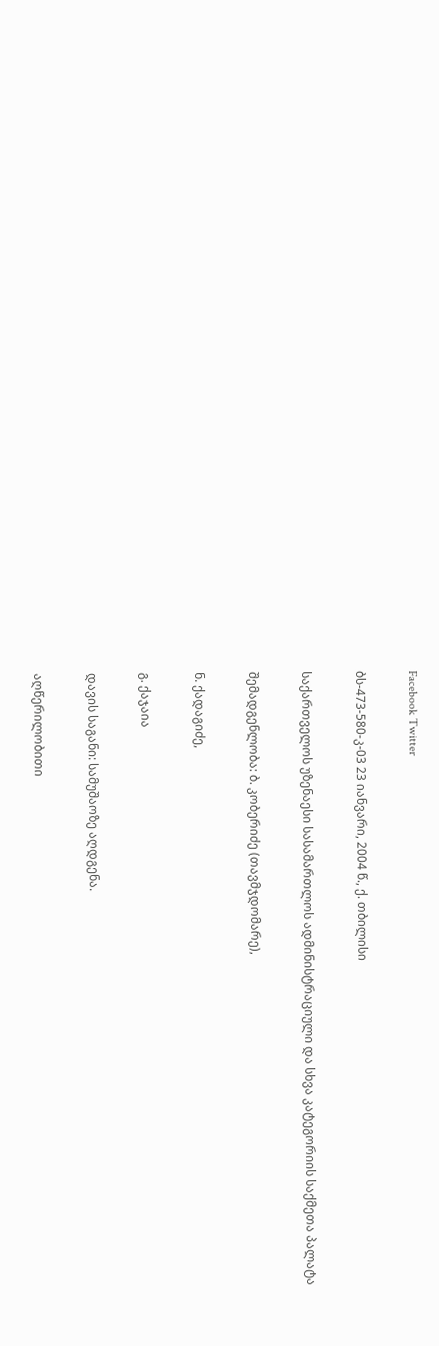Facebook Twitter

ბს-473-580-კ-03 23 იანვარი, 2004 წ., ქ. თბილისი

საქართველოს უზენაესი სასამართლოს ადმინისტრაციული და სხვა კატეგორიის საქმეთა პალატა

შემადგენლობა: ბ. კობერიძე (თავმჯდომარე),

ნ. ქადაგიძე,

გ. ქაჯაია

დავის საგანი: სამუშაოზე აღდგენა.

აღწერილობითი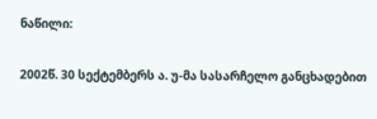ნაწილი:

2002წ. 30 სექტემბერს ა. უ-მა სასარჩელო განცხადებით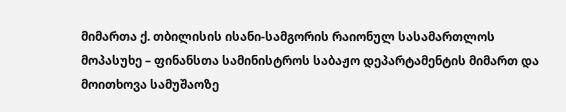მიმართა ქ. თბილისის ისანი-სამგორის რაიონულ სასამართლოს მოპასუხე – ფინანსთა სამინისტროს საბაჟო დეპარტამენტის მიმართ და მოითხოვა სამუშაოზე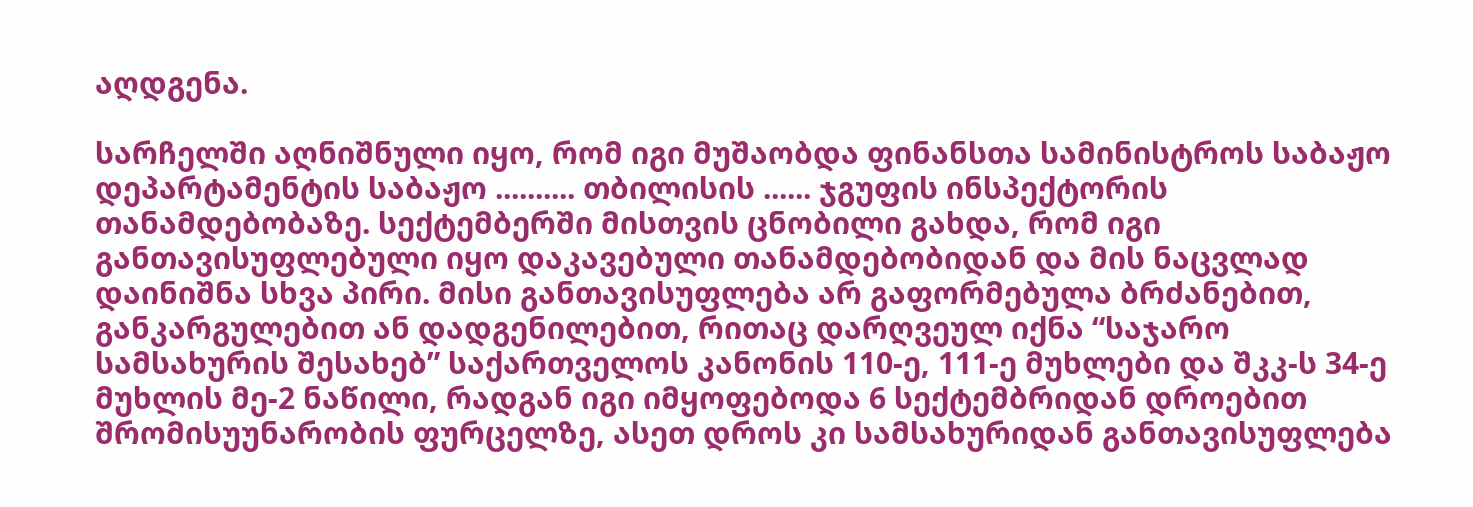აღდგენა.

სარჩელში აღნიშნული იყო, რომ იგი მუშაობდა ფინანსთა სამინისტროს საბაჟო დეპარტამენტის საბაჟო .......... თბილისის ...... ჯგუფის ინსპექტორის თანამდებობაზე. სექტემბერში მისთვის ცნობილი გახდა, რომ იგი განთავისუფლებული იყო დაკავებული თანამდებობიდან და მის ნაცვლად დაინიშნა სხვა პირი. მისი განთავისუფლება არ გაფორმებულა ბრძანებით, განკარგულებით ან დადგენილებით, რითაც დარღვეულ იქნა “საჯარო სამსახურის შესახებ” საქართველოს კანონის 110-ე, 111-ე მუხლები და შკკ-ს 34-ე მუხლის მე-2 ნაწილი, რადგან იგი იმყოფებოდა 6 სექტემბრიდან დროებით შრომისუუნარობის ფურცელზე, ასეთ დროს კი სამსახურიდან განთავისუფლება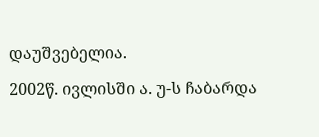დაუშვებელია.

2002წ. ივლისში ა. უ-ს ჩაბარდა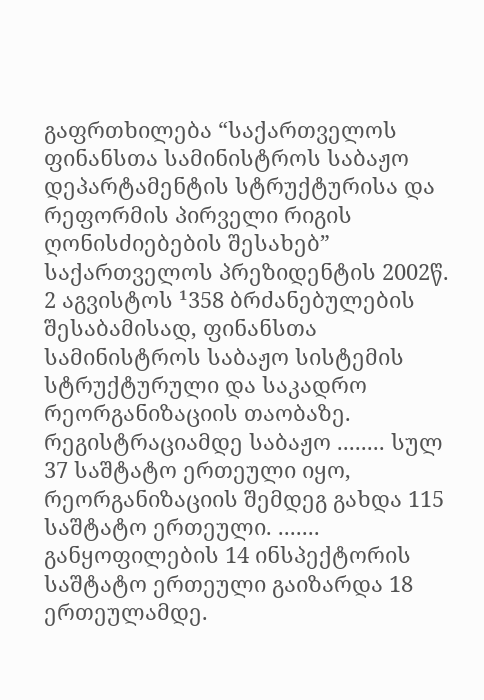გაფრთხილება “საქართველოს ფინანსთა სამინისტროს საბაჟო დეპარტამენტის სტრუქტურისა და რეფორმის პირველი რიგის ღონისძიებების შესახებ” საქართველოს პრეზიდენტის 2002წ. 2 აგვისტოს ¹358 ბრძანებულების შესაბამისად, ფინანსთა სამინისტროს საბაჟო სისტემის სტრუქტურული და საკადრო რეორგანიზაციის თაობაზე. რეგისტრაციამდე საბაჟო ........ სულ 37 საშტატო ერთეული იყო, რეორგანიზაციის შემდეგ გახდა 115 საშტატო ერთეული. ....... განყოფილების 14 ინსპექტორის საშტატო ერთეული გაიზარდა 18 ერთეულამდე.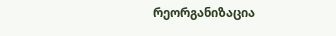რეორგანიზაცია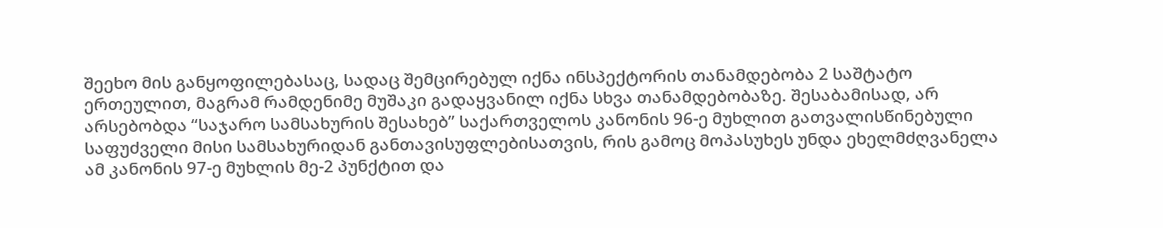შეეხო მის განყოფილებასაც, სადაც შემცირებულ იქნა ინსპექტორის თანამდებობა 2 საშტატო ერთეულით, მაგრამ რამდენიმე მუშაკი გადაყვანილ იქნა სხვა თანამდებობაზე. შესაბამისად, არ არსებობდა “საჯარო სამსახურის შესახებ” საქართველოს კანონის 96-ე მუხლით გათვალისწინებული საფუძველი მისი სამსახურიდან განთავისუფლებისათვის, რის გამოც მოპასუხეს უნდა ეხელმძღვანელა ამ კანონის 97-ე მუხლის მე-2 პუნქტით და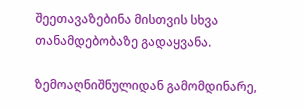შეეთავაზებინა მისთვის სხვა თანამდებობაზე გადაყვანა.

ზემოაღნიშნულიდან გამომდინარე,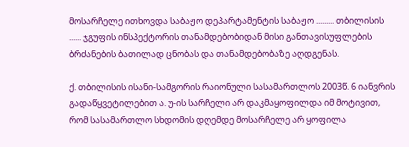მოსარჩელე ითხოვდა საბაჟო დეპარტამენტის საბაჟო ......... თბილისის ...... ჯგუფის ინსპექტორის თანამდებობიდან მისი განთავისუფლების ბრძანების ბათილად ცნობას და თანამდებობაზე აღდგენას.

ქ. თბილისის ისანი-სამგორის რაიონული სასამართლოს 2003წ. 6 იანვრის გადაწყვეტილებით ა. უ-ის სარჩელი არ დაკმაყოფილდა იმ მოტივით, რომ სასამართლო სხდომის დღემდე მოსარჩელე არ ყოფილა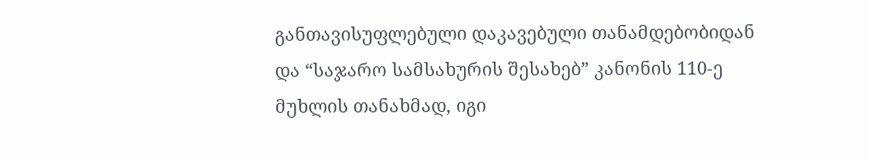განთავისუფლებული დაკავებული თანამდებობიდან და “საჯარო სამსახურის შესახებ” კანონის 110-ე მუხლის თანახმად, იგი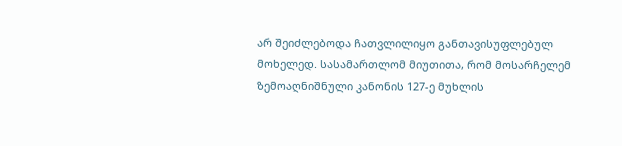არ შეიძლებოდა ჩათვლილიყო განთავისუფლებულ მოხელედ. სასამართლომ მიუთითა, რომ მოსარჩელემ ზემოაღნიშნული კანონის 127-ე მუხლის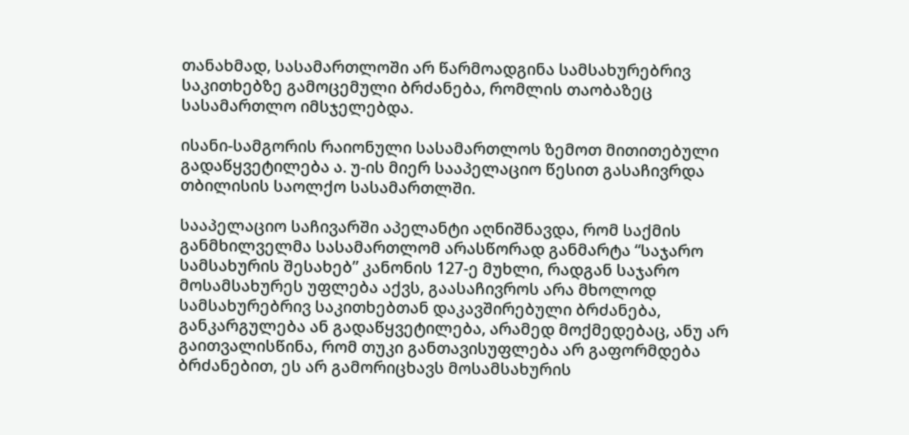თანახმად, სასამართლოში არ წარმოადგინა სამსახურებრივ საკითხებზე გამოცემული ბრძანება, რომლის თაობაზეც სასამართლო იმსჯელებდა.

ისანი-სამგორის რაიონული სასამართლოს ზემოთ მითითებული გადაწყვეტილება ა. უ-ის მიერ სააპელაციო წესით გასაჩივრდა თბილისის საოლქო სასამართლში.

სააპელაციო საჩივარში აპელანტი აღნიშნავდა, რომ საქმის განმხილველმა სასამართლომ არასწორად განმარტა “საჯარო სამსახურის შესახებ” კანონის 127-ე მუხლი, რადგან საჯარო მოსამსახურეს უფლება აქვს, გაასაჩივროს არა მხოლოდ სამსახურებრივ საკითხებთან დაკავშირებული ბრძანება, განკარგულება ან გადაწყვეტილება, არამედ მოქმედებაც, ანუ არ გაითვალისწინა, რომ თუკი განთავისუფლება არ გაფორმდება ბრძანებით, ეს არ გამორიცხავს მოსამსახურის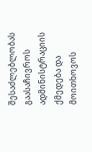შესაძლებლობას გაასაჩივროს ადმინისტრაციის ქმედება და მოითხოვოს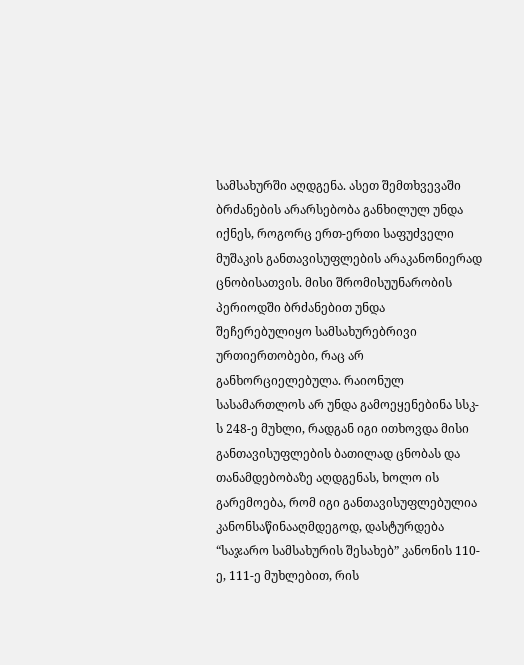სამსახურში აღდგენა. ასეთ შემთხვევაში ბრძანების არარსებობა განხილულ უნდა იქნეს, როგორც ერთ-ერთი საფუძველი მუშაკის განთავისუფლების არაკანონიერად ცნობისათვის. მისი შრომისუუნარობის პერიოდში ბრძანებით უნდა შეჩერებულიყო სამსახურებრივი ურთიერთობები, რაც არ განხორციელებულა. რაიონულ სასამართლოს არ უნდა გამოეყენებინა სსკ-ს 248-ე მუხლი, რადგან იგი ითხოვდა მისი განთავისუფლების ბათილად ცნობას და თანამდებობაზე აღდგენას, ხოლო ის გარემოება, რომ იგი განთავისუფლებულია კანონსაწინააღმდეგოდ, დასტურდება “საჯარო სამსახურის შესახებ” კანონის 110-ე, 111-ე მუხლებით, რის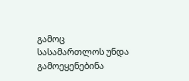გამოც სასამართლოს უნდა გამოეყენებინა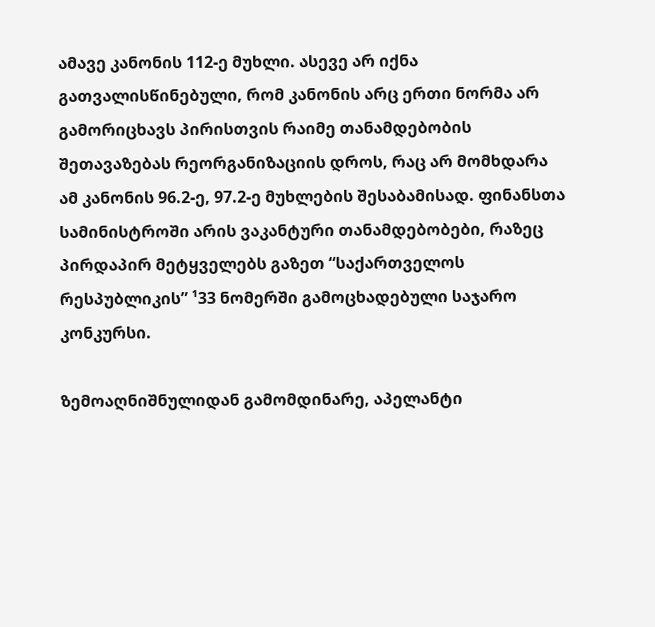ამავე კანონის 112-ე მუხლი. ასევე არ იქნა გათვალისწინებული, რომ კანონის არც ერთი ნორმა არ გამორიცხავს პირისთვის რაიმე თანამდებობის შეთავაზებას რეორგანიზაციის დროს, რაც არ მომხდარა ამ კანონის 96.2-ე, 97.2-ე მუხლების შესაბამისად. ფინანსთა სამინისტროში არის ვაკანტური თანამდებობები, რაზეც პირდაპირ მეტყველებს გაზეთ “საქართველოს რესპუბლიკის” ¹33 ნომერში გამოცხადებული საჯარო კონკურსი.

ზემოაღნიშნულიდან გამომდინარე, აპელანტი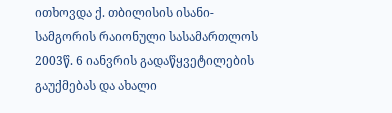ითხოვდა ქ. თბილისის ისანი-სამგორის რაიონული სასამართლოს 2003წ. 6 იანვრის გადაწყვეტილების გაუქმებას და ახალი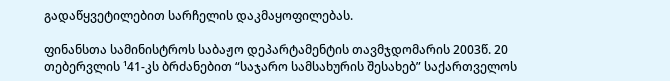გადაწყვეტილებით სარჩელის დაკმაყოფილებას.

ფინანსთა სამინისტროს საბაჟო დეპარტამენტის თავმჯდომარის 2003წ. 20 თებერვლის ¹41-კს ბრძანებით “საჯარო სამსახურის შესახებ” საქართველოს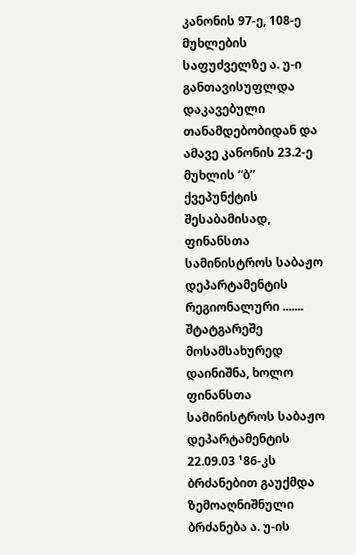კანონის 97-ე, 108-ე მუხლების საფუძველზე ა. უ-ი განთავისუფლდა დაკავებული თანამდებობიდან და ამავე კანონის 23.2-ე მუხლის “ბ” ქვეპუნქტის შესაბამისად, ფინანსთა სამინისტროს საბაჟო დეპარტამენტის რეგიონალური ....... შტატგარეშე მოსამსახურედ დაინიშნა, ხოლო ფინანსთა სამინისტროს საბაჟო დეპარტამენტის 22.09.03 ¹86-კს ბრძანებით გაუქმდა ზემოაღნიშნული ბრძანება ა. უ-ის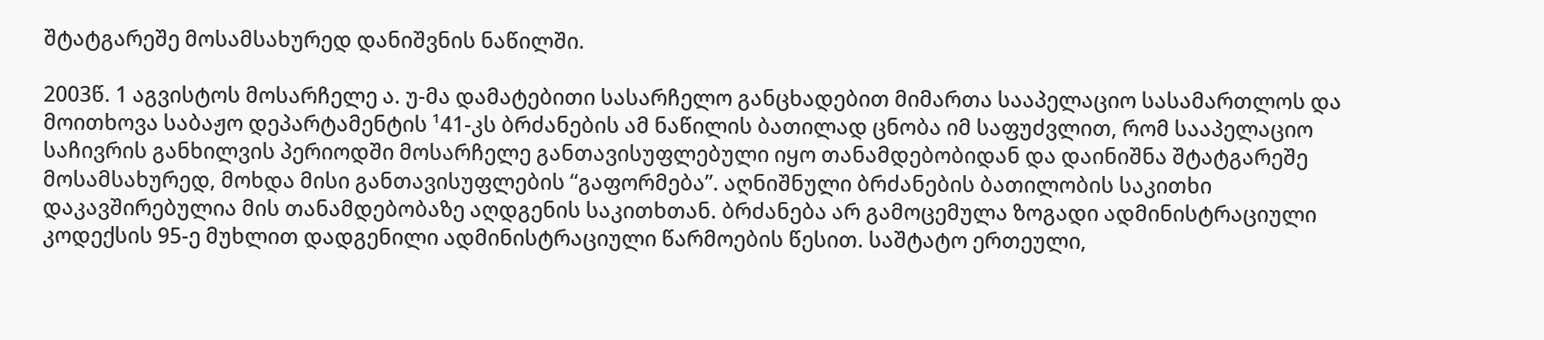შტატგარეშე მოსამსახურედ დანიშვნის ნაწილში.

2003წ. 1 აგვისტოს მოსარჩელე ა. უ-მა დამატებითი სასარჩელო განცხადებით მიმართა სააპელაციო სასამართლოს და მოითხოვა საბაჟო დეპარტამენტის ¹41-კს ბრძანების ამ ნაწილის ბათილად ცნობა იმ საფუძვლით, რომ სააპელაციო საჩივრის განხილვის პერიოდში მოსარჩელე განთავისუფლებული იყო თანამდებობიდან და დაინიშნა შტატგარეშე მოსამსახურედ, მოხდა მისი განთავისუფლების “გაფორმება”. აღნიშნული ბრძანების ბათილობის საკითხი დაკავშირებულია მის თანამდებობაზე აღდგენის საკითხთან. ბრძანება არ გამოცემულა ზოგადი ადმინისტრაციული კოდექსის 95-ე მუხლით დადგენილი ადმინისტრაციული წარმოების წესით. საშტატო ერთეული,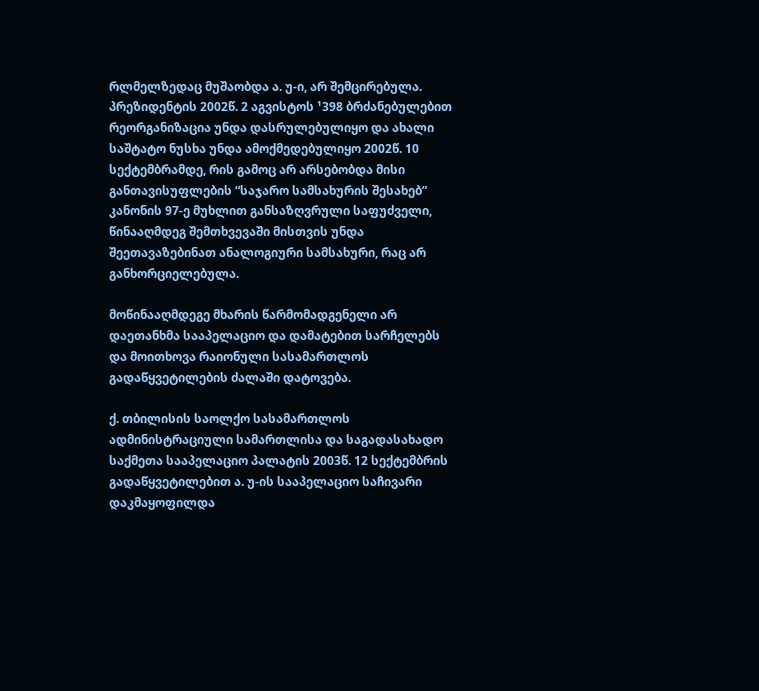რლმელზედაც მუშაობდა ა. უ-ი, არ შემცირებულა. პრეზიდენტის 2002წ. 2 აგვისტოს ¹398 ბრძანებულებით რეორგანიზაცია უნდა დასრულებულიყო და ახალი საშტატო ნუსხა უნდა ამოქმედებულიყო 2002წ. 10 სექტემბრამდე, რის გამოც არ არსებობდა მისი განთავისუფლების “საჯარო სამსახურის შესახებ” კანონის 97-ე მუხლით განსაზღვრული საფუძველი, წინააღმდეგ შემთხვევაში მისთვის უნდა შეეთავაზებინათ ანალოგიური სამსახური, რაც არ განხორციელებულა.

მოწინააღმდეგე მხარის წარმომადგენელი არ დაეთანხმა სააპელაციო და დამატებით სარჩელებს და მოითხოვა რაიონული სასამართლოს გადაწყვეტილების ძალაში დატოვება.

ქ. თბილისის საოლქო სასამართლოს ადმინისტრაციული სამართლისა და საგადასახადო საქმეთა სააპელაციო პალატის 2003წ. 12 სექტემბრის გადაწყვეტილებით ა. უ-ის სააპელაციო საჩივარი დაკმაყოფილდა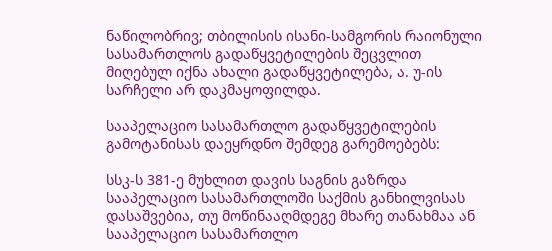ნაწილობრივ; თბილისის ისანი-სამგორის რაიონული სასამართლოს გადაწყვეტილების შეცვლით მიღებულ იქნა ახალი გადაწყვეტილება, ა. უ-ის სარჩელი არ დაკმაყოფილდა.

სააპელაციო სასამართლო გადაწყვეტილების გამოტანისას დაეყრდნო შემდეგ გარემოებებს:

სსკ-ს 381-ე მუხლით დავის საგნის გაზრდა სააპელაციო სასამართლოში საქმის განხილვისას დასაშვებია, თუ მოწინააღმდეგე მხარე თანახმაა ან სააპელაციო სასამართლო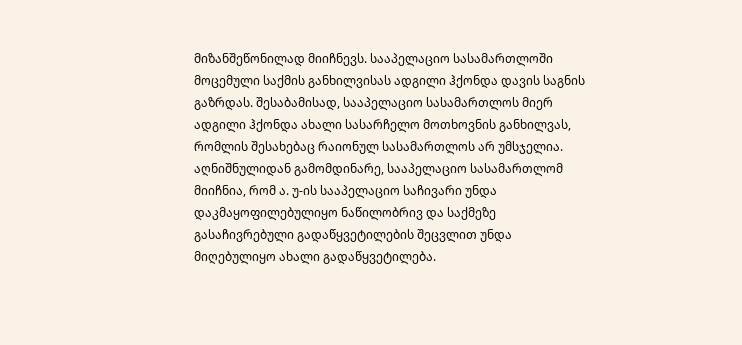მიზანშეწონილად მიიჩნევს. სააპელაციო სასამართლოში მოცემული საქმის განხილვისას ადგილი ჰქონდა დავის საგნის გაზრდას. შესაბამისად, სააპელაციო სასამართლოს მიერ ადგილი ჰქონდა ახალი სასარჩელო მოთხოვნის განხილვას, რომლის შესახებაც რაიონულ სასამართლოს არ უმსჯელია. აღნიშნულიდან გამომდინარე, სააპელაციო სასამართლომ მიიჩნია, რომ ა. უ-ის სააპელაციო საჩივარი უნდა დაკმაყოფილებულიყო ნაწილობრივ და საქმეზე გასაჩივრებული გადაწყვეტილების შეცვლით უნდა მიღებულიყო ახალი გადაწყვეტილება.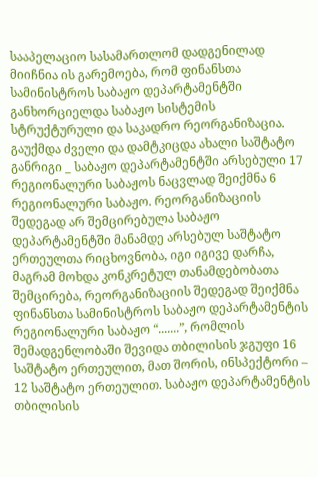სააპელაციო სასამართლომ დადგენილად მიიჩნია ის გარემოება, რომ ფინანსთა სამინისტროს საბაჟო დეპარტამენტში განხორციელდა საბაჟო სისტემის სტრუქტურული და საკადრო რეორგანიზაცია. გაუქმდა ძველი და დამტკიცდა ახალი საშტატო განრიგი _ საბაჟო დეპარტამენტში არსებული 17 რეგიონალური საბაჟოს ნაცვლად შეიქმნა 6 რეგიონალური საბაჟო. რეორგანიზაციის შედეგად არ შემცირებულა საბაჟო დეპარტამენტში მანამდე არსებულ საშტატო ერთეულთა რიცხოვნობა, იგი იგივე დარჩა, მაგრამ მოხდა კონკრეტულ თანამდებობათა შემცირება, რეორგანიზაციის შედეგად შეიქმნა ფინანსთა სამინისტროს საბაჟო დეპარტამენტის რეგიონალური საბაჟო “.......”, რომლის შემადგენლობაში შევიდა თბილისის ჯგუფი 16 საშტატო ერთეულით, მათ შორის, ინსპექტორი – 12 საშტატო ერთეულით. საბაჟო დეპარტამენტის თბილისის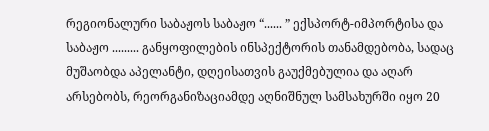რეგიონალური საბაჟოს საბაჟო “...... ” ექსპორტ-იმპორტისა და საბაჟო ......... განყოფილების ინსპექტორის თანამდებობა, სადაც მუშაობდა აპელანტი, დღეისათვის გაუქმებულია და აღარ არსებობს, რეორგანიზაციამდე აღნიშნულ სამსახურში იყო 20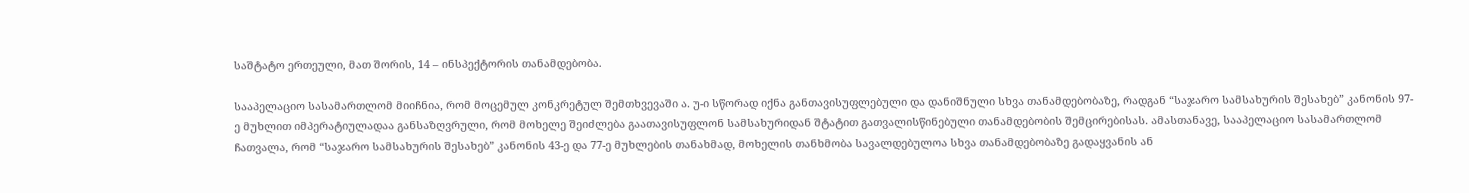საშტატო ერთეული, მათ შორის, 14 – ინსპექტორის თანამდებობა.

სააპელაციო სასამართლომ მიიჩნია, რომ მოცემულ კონკრეტულ შემთხვევაში ა. უ-ი სწორად იქნა განთავისუფლებული და დანიშნული სხვა თანამდებობაზე, რადგან “საჯარო სამსახურის შესახებ” კანონის 97-ე მუხლით იმპერატიულადაა განსაზღვრული, რომ მოხელე შეიძლება გაათავისუფლონ სამსახურიდან შტატით გათვალისწინებული თანამდებობის შემცირებისას. ამასთანავე, სააპელაციო სასამართლომ ჩათვალა, რომ “საჯარო სამსახურის შესახებ” კანონის 43-ე და 77-ე მუხლების თანახმად, მოხელის თანხმობა სავალდებულოა სხვა თანამდებობაზე გადაყვანის ან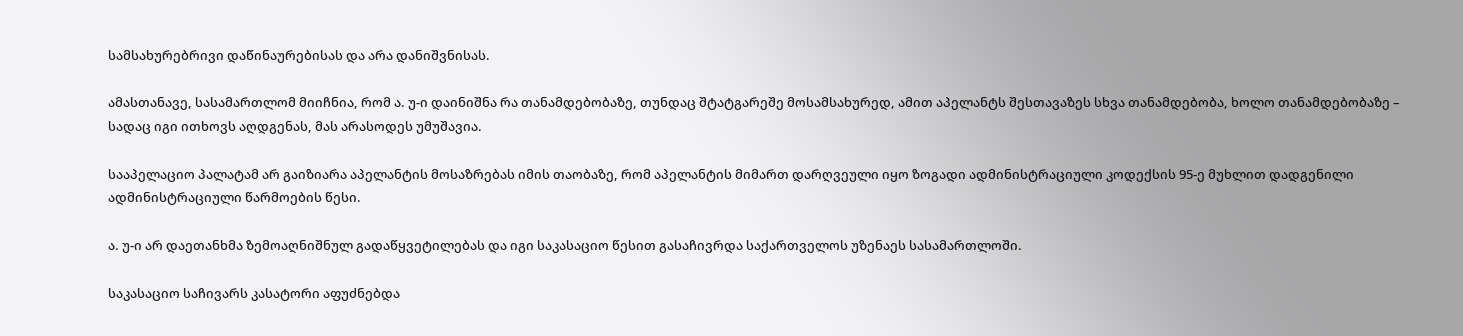სამსახურებრივი დაწინაურებისას და არა დანიშვნისას.

ამასთანავე, სასამართლომ მიიჩნია, რომ ა. უ-ი დაინიშნა რა თანამდებობაზე, თუნდაც შტატგარეშე მოსამსახურედ, ამით აპელანტს შესთავაზეს სხვა თანამდებობა, ხოლო თანამდებობაზე – სადაც იგი ითხოვს აღდგენას, მას არასოდეს უმუშავია.

სააპელაციო პალატამ არ გაიზიარა აპელანტის მოსაზრებას იმის თაობაზე, რომ აპელანტის მიმართ დარღვეული იყო ზოგადი ადმინისტრაციული კოდექსის 95-ე მუხლით დადგენილი ადმინისტრაციული წარმოების წესი.

ა. უ-ი არ დაეთანხმა ზემოაღნიშნულ გადაწყვეტილებას და იგი საკასაციო წესით გასაჩივრდა საქართველოს უზენაეს სასამართლოში.

საკასაციო საჩივარს კასატორი აფუძნებდა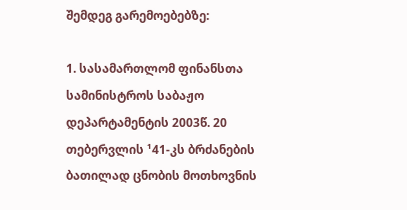შემდეგ გარემოებებზე:

1. სასამართლომ ფინანსთა სამინისტროს საბაჟო დეპარტამენტის 2003წ. 20 თებერვლის ¹41-კს ბრძანების ბათილად ცნობის მოთხოვნის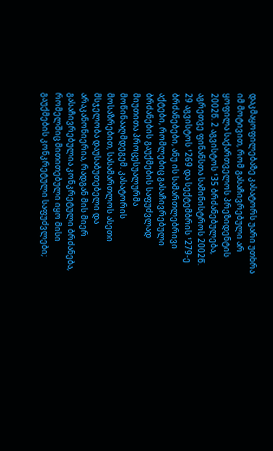დაკმაყოფილებაზე კასატორს უარი უთხრა იმ მოტივით, რომ გასაჩივრებული არ ყოფილა საქართველოს პრეზიდენტის 2002წ. 2 აგვისტოს ¹35 ბრძანებულება, აგრეთვე ფინანსთა სამინისტროს 2002წ. 29 აგვისტოს ¹269 და სექტემბრის ¹279-ე ბრძანებები, ანუ ის სამართლებრივი აქტები, რომლებიც გასაჩივრებული ბრძანების გაუქმების საფუძვლად მიუთითა პროცესუალურმა მოწინააღმდეგემ. კასატორის მოსაზრებით, სასამართლოს ასეთი მსჯელობა დაუსაბუთებელი და არაკანონიერია, რადგან მის მიერ გასაჩივრებულია კონკრეტული ბრძანება, რომელშიც მითითებული იყო მისი გაუქმების კონკრეტული საფუძვლები;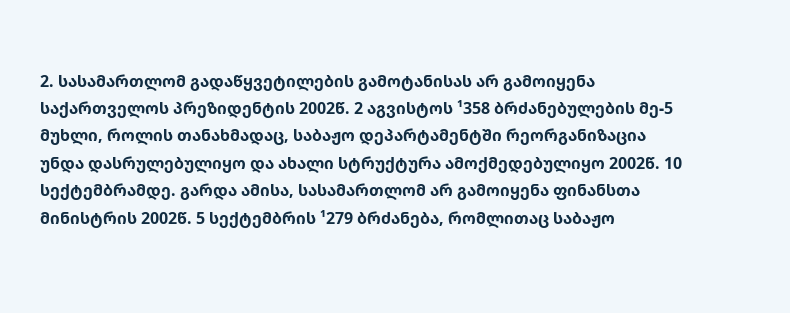2. სასამართლომ გადაწყვეტილების გამოტანისას არ გამოიყენა საქართველოს პრეზიდენტის 2002წ. 2 აგვისტოს ¹358 ბრძანებულების მე-5 მუხლი, როლის თანახმადაც, საბაჟო დეპარტამენტში რეორგანიზაცია უნდა დასრულებულიყო და ახალი სტრუქტურა ამოქმედებულიყო 2002წ. 10 სექტემბრამდე. გარდა ამისა, სასამართლომ არ გამოიყენა ფინანსთა მინისტრის 2002წ. 5 სექტემბრის ¹279 ბრძანება, რომლითაც საბაჟო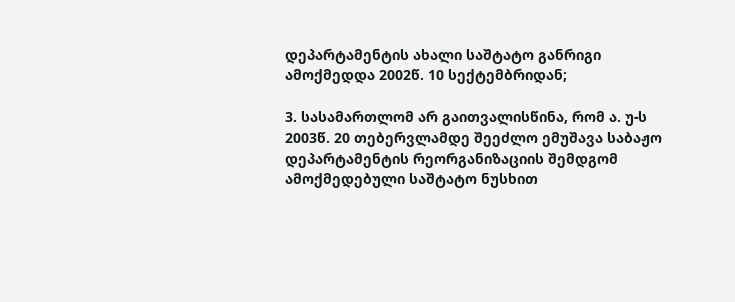დეპარტამენტის ახალი საშტატო განრიგი ამოქმედდა 2002წ. 10 სექტემბრიდან;

3. სასამართლომ არ გაითვალისწინა, რომ ა. უ-ს 2003წ. 20 თებერვლამდე შეეძლო ემუშავა საბაჟო დეპარტამენტის რეორგანიზაციის შემდგომ ამოქმედებული საშტატო ნუსხით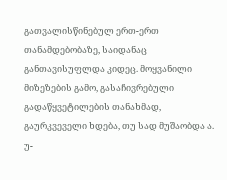გათვალისწინებულ ერთ-ერთ თანამდებობაზე, საიდანაც განთავისუფლდა კიდეც. მოყვანილი მიზეზების გამო, გასაჩივრებული გადაწყვეტილების თანახმად, გაურკვეველი ხდება, თუ სად მუშაობდა ა. უ-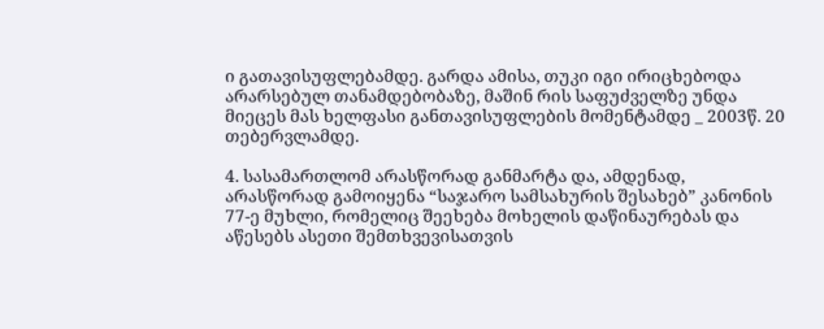ი გათავისუფლებამდე. გარდა ამისა, თუკი იგი ირიცხებოდა არარსებულ თანამდებობაზე, მაშინ რის საფუძველზე უნდა მიეცეს მას ხელფასი განთავისუფლების მომენტამდე _ 2003წ. 20 თებერვლამდე.

4. სასამართლომ არასწორად განმარტა და, ამდენად, არასწორად გამოიყენა “საჯარო სამსახურის შესახებ” კანონის 77-ე მუხლი, რომელიც შეეხება მოხელის დაწინაურებას და აწესებს ასეთი შემთხვევისათვის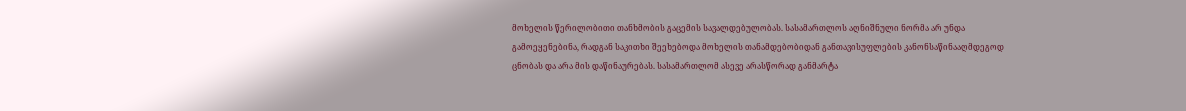მოხელის წერილობითი თანხმობის გაცემის სავალდებულობას. სასამართლოს აღნიშნული ნორმა არ უნდა გამოეყენებინა, რადგან საკითხი შეეხებოდა მოხელის თანამდებობიდან განთავისუფლების კანონსაწინააღმდეგოდ ცნობას და არა მის დაწინაურებას. სასამართლომ ასევე არასწორად განმარტა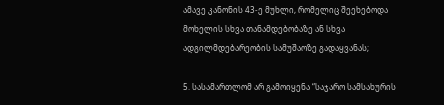ამავე კანონის 43-ე მუხლი, რომელიც შეეხებოდა მოხელის სხვა თანამდებობაზე ან სხვა ადგილმდებარეობის სამუშაოზე გადაყვანას;

5. სასამართლომ არ გამოიყენა “საჯარო სამსახურის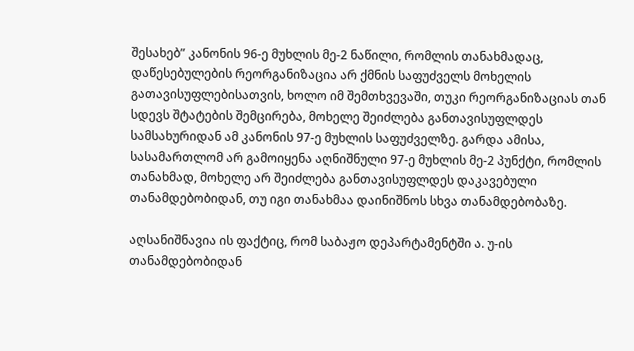შესახებ” კანონის 96-ე მუხლის მე-2 ნაწილი, რომლის თანახმადაც, დაწესებულების რეორგანიზაცია არ ქმნის საფუძველს მოხელის გათავისუფლებისათვის, ხოლო იმ შემთხვევაში, თუკი რეორგანიზაციას თან სდევს შტატების შემცირება, მოხელე შეიძლება განთავისუფლდეს სამსახურიდან ამ კანონის 97-ე მუხლის საფუძველზე. გარდა ამისა, სასამართლომ არ გამოიყენა აღნიშნული 97-ე მუხლის მე-2 პუნქტი, რომლის თანახმად, მოხელე არ შეიძლება განთავისუფლდეს დაკავებული თანამდებობიდან, თუ იგი თანახმაა დაინიშნოს სხვა თანამდებობაზე.

აღსანიშნავია ის ფაქტიც, რომ საბაჟო დეპარტამენტში ა. უ-ის თანამდებობიდან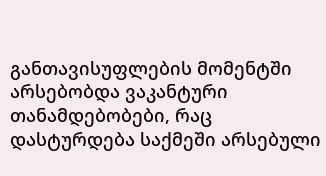განთავისუფლების მომენტში არსებობდა ვაკანტური თანამდებობები, რაც დასტურდება საქმეში არსებული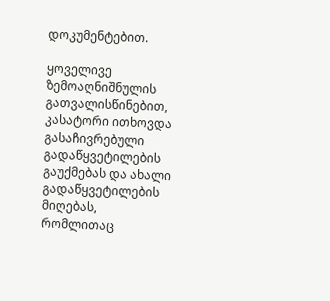დოკუმენტებით.

ყოველივე ზემოაღნიშნულის გათვალისწინებით, კასატორი ითხოვდა გასაჩივრებული გადაწყვეტილების გაუქმებას და ახალი გადაწყვეტილების მიღებას, რომლითაც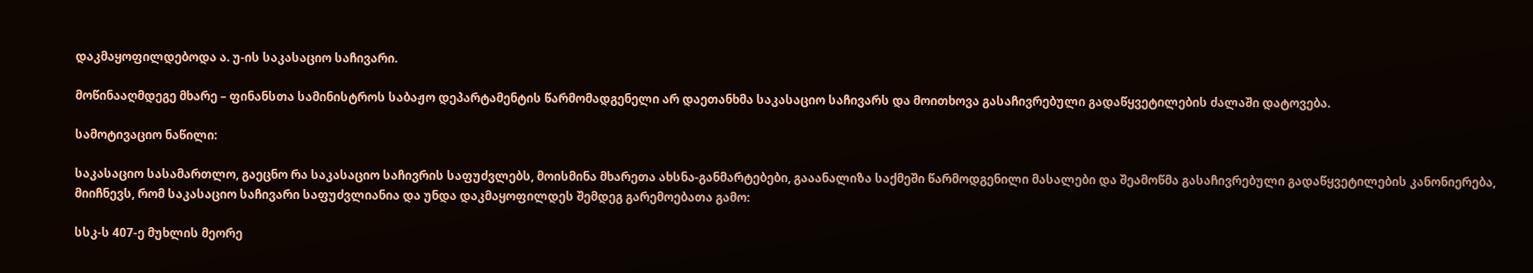დაკმაყოფილდებოდა ა. უ-ის საკასაციო საჩივარი.

მოწინააღმდეგე მხარე – ფინანსთა სამინისტროს საბაჟო დეპარტამენტის წარმომადგენელი არ დაეთანხმა საკასაციო საჩივარს და მოითხოვა გასაჩივრებული გადაწყვეტილების ძალაში დატოვება.

სამოტივაციო ნაწილი:

საკასაციო სასამართლო, გაეცნო რა საკასაციო საჩივრის საფუძვლებს, მოისმინა მხარეთა ახსნა-განმარტებები, გააანალიზა საქმეში წარმოდგენილი მასალები და შეამოწმა გასაჩივრებული გადაწყვეტილების კანონიერება, მიიჩნევს, რომ საკასაციო საჩივარი საფუძვლიანია და უნდა დაკმაყოფილდეს შემდეგ გარემოებათა გამო:

სსკ-ს 407-ე მუხლის მეორე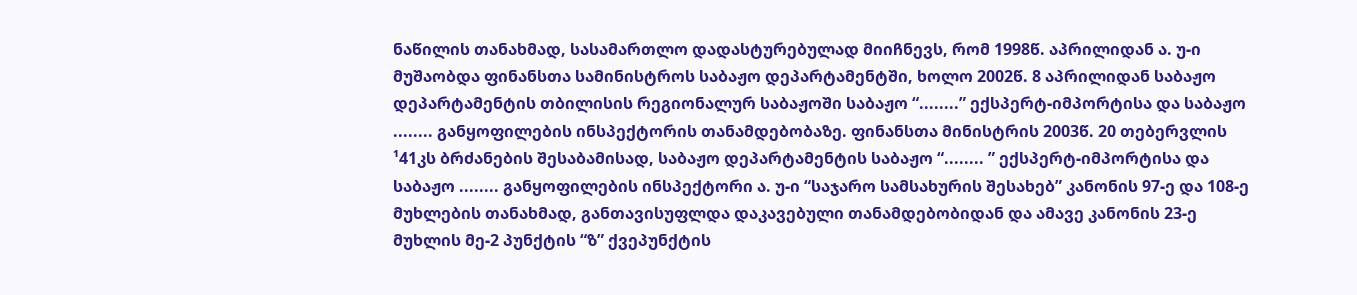ნაწილის თანახმად, სასამართლო დადასტურებულად მიიჩნევს, რომ 1998წ. აპრილიდან ა. უ-ი მუშაობდა ფინანსთა სამინისტროს საბაჟო დეპარტამენტში, ხოლო 2002წ. 8 აპრილიდან საბაჟო დეპარტამენტის თბილისის რეგიონალურ საბაჟოში საბაჟო “........” ექსპერტ-იმპორტისა და საბაჟო ........ განყოფილების ინსპექტორის თანამდებობაზე. ფინანსთა მინისტრის 2003წ. 20 თებერვლის ¹41კს ბრძანების შესაბამისად, საბაჟო დეპარტამენტის საბაჟო “........ ” ექსპერტ-იმპორტისა და საბაჟო ........ განყოფილების ინსპექტორი ა. უ-ი “საჯარო სამსახურის შესახებ” კანონის 97-ე და 108-ე მუხლების თანახმად, განთავისუფლდა დაკავებული თანამდებობიდან და ამავე კანონის 23-ე მუხლის მე-2 პუნქტის “ზ” ქვეპუნქტის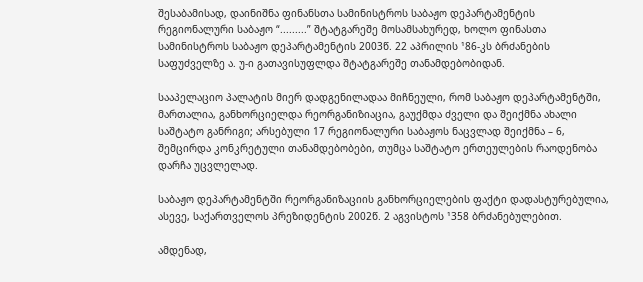შესაბამისად, დაინიშნა ფინანსთა სამინისტროს საბაჟო დეპარტამენტის რეგიონალური საბაჟო “.........” შტატგარეშე მოსამსახურედ, ხოლო ფინასთა სამინისტროს საბაჟო დეპარტამენტის 2003წ. 22 აპრილის ¹86-კს ბრძანების საფუძველზე ა. უ-ი გათავისუფლდა შტატგარეშე თანამდებობიდან.

სააპელაციო პალატის მიერ დადგენილადაა მიჩნეული, რომ საბაჟო დეპარტამენტში, მართალია, განხორციელდა რეორგანიზიაცია, გაუქმდა ძველი და შეიქმნა ახალი საშტატო განრიგი; არსებული 17 რეგიონალური საბაჟოს ნაცვლად შეიქმნა – 6, შემცირდა კონკრეტული თანამდებობები, თუმცა საშტატო ერთეულების რაოდენობა დარჩა უცვლელად.

საბაჟო დეპარტამენტში რეორგანიზაციის განხორციელების ფაქტი დადასტურებულია, ასევე, საქართველოს პრეზიდენტის 2002წ. 2 აგვისტოს ¹358 ბრძანებულებით.

ამდენად,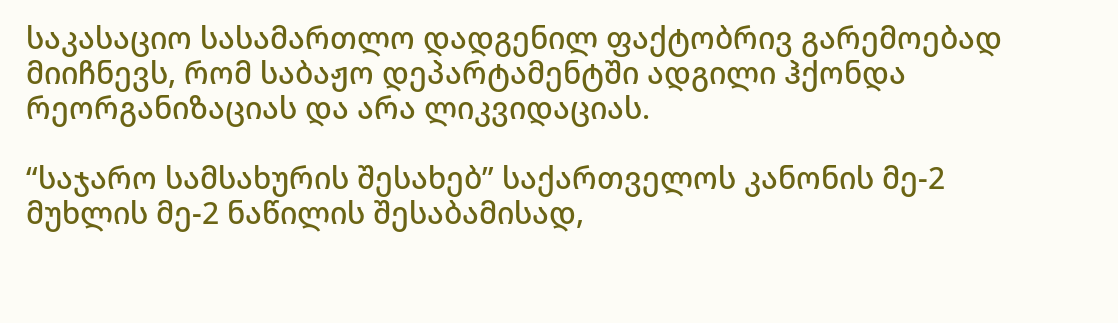საკასაციო სასამართლო დადგენილ ფაქტობრივ გარემოებად მიიჩნევს, რომ საბაჟო დეპარტამენტში ადგილი ჰქონდა რეორგანიზაციას და არა ლიკვიდაციას.

“საჯარო სამსახურის შესახებ” საქართველოს კანონის მე-2 მუხლის მე-2 ნაწილის შესაბამისად,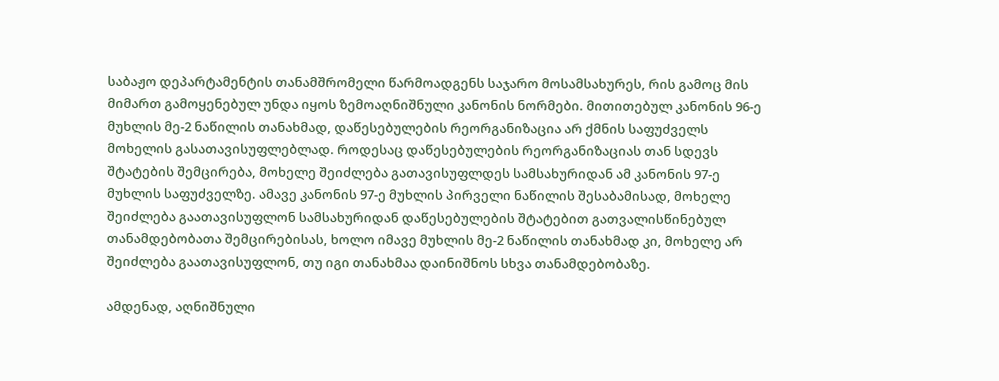საბაჟო დეპარტამენტის თანამშრომელი წარმოადგენს საჯარო მოსამსახურეს, რის გამოც მის მიმართ გამოყენებულ უნდა იყოს ზემოაღნიშნული კანონის ნორმები. მითითებულ კანონის 96-ე მუხლის მე-2 ნაწილის თანახმად, დაწესებულების რეორგანიზაცია არ ქმნის საფუძველს მოხელის გასათავისუფლებლად. როდესაც დაწესებულების რეორგანიზაციას თან სდევს შტატების შემცირება, მოხელე შეიძლება გათავისუფლდეს სამსახურიდან ამ კანონის 97-ე მუხლის საფუძველზე. ამავე კანონის 97-ე მუხლის პირველი ნაწილის შესაბამისად, მოხელე შეიძლება გაათავისუფლონ სამსახურიდან დაწესებულების შტატებით გათვალისწინებულ თანამდებობათა შემცირებისას, ხოლო იმავე მუხლის მე-2 ნაწილის თანახმად კი, მოხელე არ შეიძლება გაათავისუფლონ, თუ იგი თანახმაა დაინიშნოს სხვა თანამდებობაზე.

ამდენად, აღნიშნული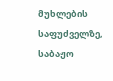მუხლების საფუძველზე, საბაჟო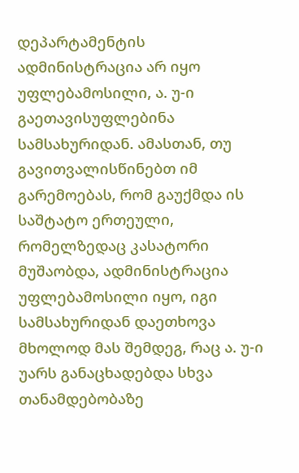დეპარტამენტის ადმინისტრაცია არ იყო უფლებამოსილი, ა. უ-ი გაეთავისუფლებინა სამსახურიდან. ამასთან, თუ გავითვალისწინებთ იმ გარემოებას, რომ გაუქმდა ის საშტატო ერთეული, რომელზედაც კასატორი მუშაობდა, ადმინისტრაცია უფლებამოსილი იყო, იგი სამსახურიდან დაეთხოვა მხოლოდ მას შემდეგ, რაც ა. უ-ი უარს განაცხადებდა სხვა თანამდებობაზე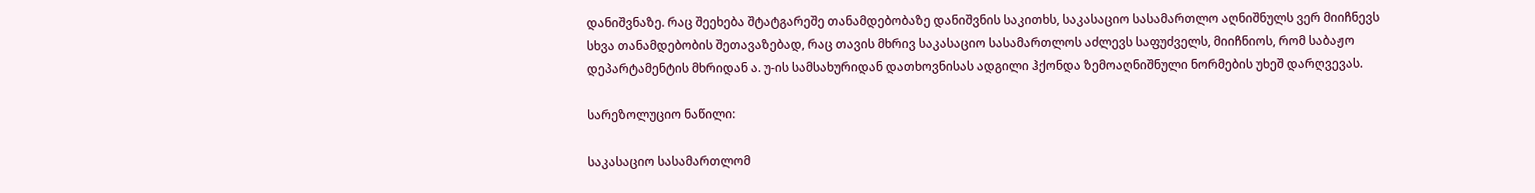დანიშვნაზე. რაც შეეხება შტატგარეშე თანამდებობაზე დანიშვნის საკითხს, საკასაციო სასამართლო აღნიშნულს ვერ მიიჩნევს სხვა თანამდებობის შეთავაზებად, რაც თავის მხრივ საკასაციო სასამართლოს აძლევს საფუძველს, მიიჩნიოს, რომ საბაჟო დეპარტამენტის მხრიდან ა. უ-ის სამსახურიდან დათხოვნისას ადგილი ჰქონდა ზემოაღნიშნული ნორმების უხეშ დარღვევას.

სარეზოლუციო ნაწილი:

საკასაციო სასამართლომ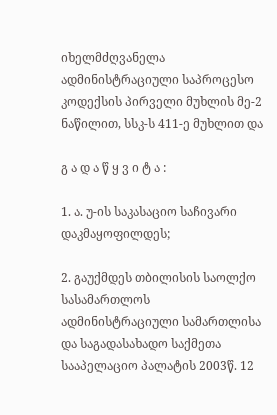იხელმძღვანელა ადმინისტრაციული საპროცესო კოდექსის პირველი მუხლის მე-2 ნაწილით, სსკ-ს 411-ე მუხლით და

გ ა დ ა წ ყ ვ ი ტ ა :

1. ა. უ-ის საკასაციო საჩივარი დაკმაყოფილდეს;

2. გაუქმდეს თბილისის საოლქო სასამართლოს ადმინისტრაციული სამართლისა და საგადასახადო საქმეთა სააპელაციო პალატის 2003წ. 12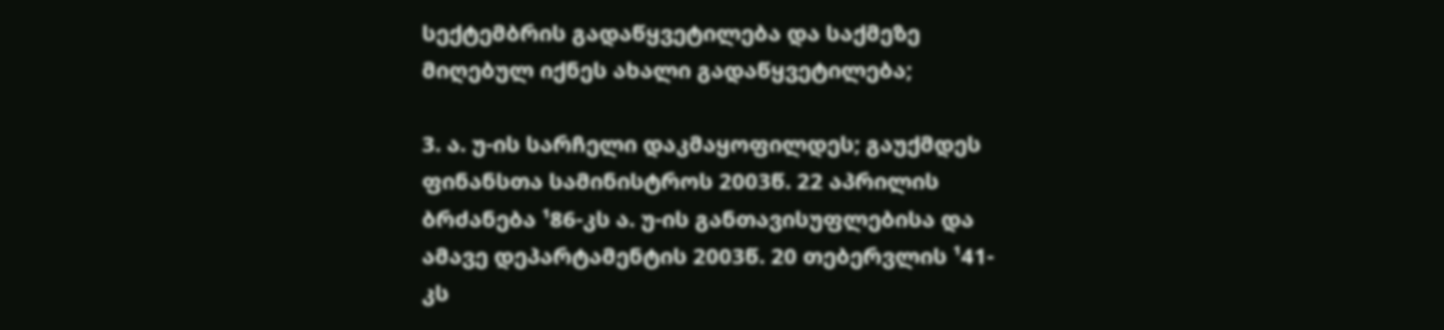სექტემბრის გადაწყვეტილება და საქმეზე მიღებულ იქნეს ახალი გადაწყვეტილება;

3. ა. უ-ის სარჩელი დაკმაყოფილდეს; გაუქმდეს ფინანსთა სამინისტროს 2003წ. 22 აპრილის ბრძანება ¹86-კს ა. უ-ის განთავისუფლებისა და ამავე დეპარტამენტის 2003წ. 20 თებერვლის ¹41-კს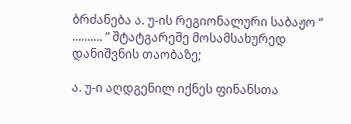ბრძანება ა. უ-ის რეგიონალური საბაჟო “ .......... ” შტატგარეშე მოსამსახურედ დანიშვნის თაობაზე;

ა. უ-ი აღდგენილ იქნეს ფინანსთა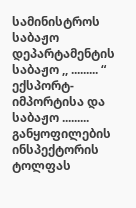სამინისტროს საბაჟო დეპარტამენტის საბაჟო ,, ......... “ ექსპორტ-იმპორტისა და საბაჟო ......... განყოფილების ინსპექტორის ტოლფას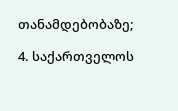თანამდებობაზე;

4. საქართველოს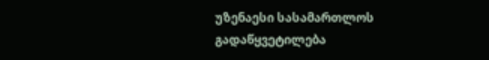უზენაესი სასამართლოს გადაწყვეტილება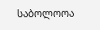საბოლოოა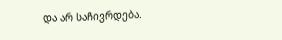და არ საჩივრდება.